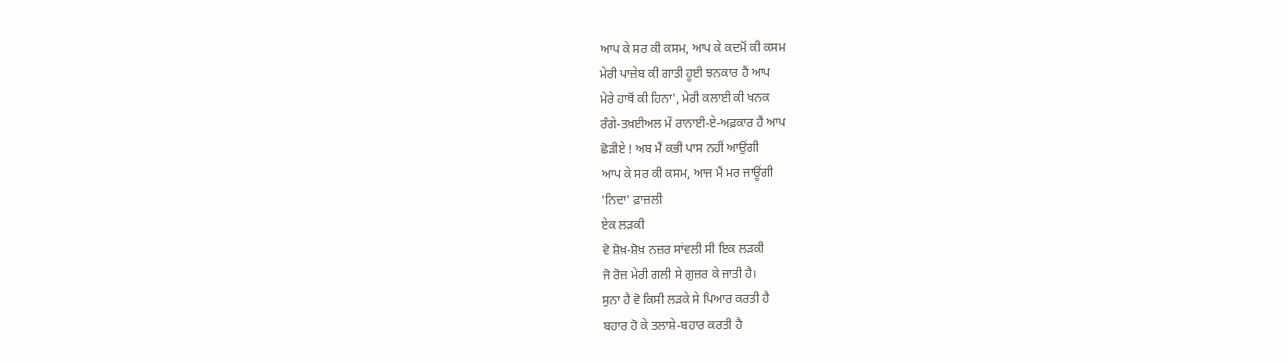ਆਪ ਕੇ ਸਰ ਕੀ ਕਸਮ, ਆਪ ਕੇ ਕਦਮੋਂ ਕੀ ਕਸਮ
ਮੇਰੀ ਪਾਜ਼ੇਬ ਕੀ ਗਾਤੀ ਹੂਈ ਝਨਕਾਰ ਹੈਂ ਆਪ
ਮੇਰੇ ਹਾਥੋਂ ਕੀ ਹਿਨਾ', ਮੇਰੀ ਕਲਾਈ ਕੀ ਖਨਕ
ਰੰਗੇ-ਤਖ਼ਈਅਲ ਮੇਂ ਰਾਨਾਈ-ਏ-ਅਫ਼ਕਾਰ ਹੈਂ ਆਪ
ਛੋੜੀਏ ! ਅਬ ਮੈਂ ਕਭੀ ਪਾਸ ਨਹੀਂ ਆਉਂਗੀ
ਆਪ ਕੇ ਸਰ ਕੀ ਕਸਮ, ਆਜ ਮੈਂ ਮਰ ਜਾਊਂਗੀ
'ਨਿਦਾ' ਫ਼ਾਜ਼ਲੀ
ਏਕ ਲੜਕੀ
ਵੋ ਸ਼ੋਖ਼-ਸ਼ੋਖ਼ ਨਜ਼ਰ ਸਾਂਵਲੀ ਸੀ ਇਕ ਲੜਕੀ
ਜੋ ਰੋਜ਼ ਮੇਰੀ ਗਲੀ ਸੇ ਗੁਜ਼ਰ ਕੇ ਜਾਤੀ ਹੈ।
ਸੁਨਾ ਹੈ ਵੋ ਕਿਸੀ ਲੜਕੇ ਸੇ ਪਿਆਰ ਕਰਤੀ ਹੈ
ਬਹਾਰ ਹੋ ਕੇ ਤਲਾਸ਼ੇ-ਬਹਾਰ ਕਰਤੀ ਹੈ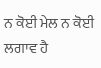ਨ ਕੋਈ ਮੇਲ ਨ ਕੋਈ ਲਗਾਵ ਹੈ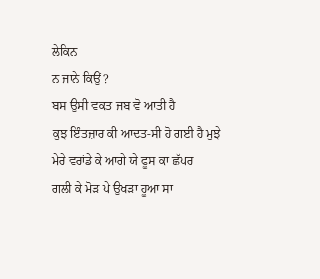ਲੇਕਿਨ
ਨ ਜਾਨੇ ਕਿਉਂ ?
ਬਸ ਉਸੀ ਵਕਤ ਜਬ ਵੋ ਆਤੀ ਹੈ
ਕੁਝ ਇੰਤਜ਼ਾਰ ਕੀ ਆਦਤ-ਸੀ ਹੋ ਗਈ ਹੈ ਮੁਝੇ
ਮੇਰੇ ਵਰਾਂਡੇ ਕੇ ਆਗੇ ਯੇ ਫੂਸ ਕਾ ਛੱਪਰ
ਗਲੀ ਕੇ ਮੋੜ ਪੇ ਉਖੜਾ ਹੂਆ ਸਾ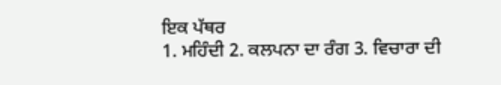ਇਕ ਪੱਥਰ
1. ਮਹਿੰਦੀ 2. ਕਲਪਨਾ ਦਾ ਰੰਗ 3. ਵਿਚਾਰਾ ਦੀ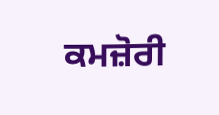ਕਮਜ਼ੋਰੀ